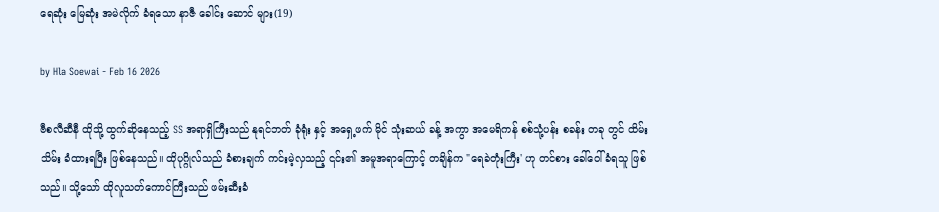ရေဆုံး မြေဆုံး အမဲလိုက် ခံရသော နာဇီ ခေါင်း ‌ဆောင် များ(19)

by Hla Soewai - Feb 16 2026

ဗီစလီဆီနီ ထိုသို့ ထွက်ဆိုနေသည့် SS အရာရှိကြီးသည် နုရင်ဘတ် ခုံရုံး နှင့် အရှေ့ဖက် မိုင် သုံးဆယ် ခန့် အကွာ အမေရိကန် စစ်သုံ့ပန်း စခန်း တခု တွင် ထိမ်းသိမ်း ခံထားရပြီး ဖြစ်နေသည်။ ထိုပုဂ္ဂိုလ်သည် ခံစားချက် ကင်းမဲ့လှသည့် ၎င်း၏ အမူအရာကြောင့် တချိန်က "ရေခဲတုံးကြီး' ဟု တင်စား ခေါ်ဝေါ် ခံရသူ ဖြစ်သည်။ သို့သော် ထိုလူသတ်ကောင်ကြီးသည် ဖမ်းဆီးခံ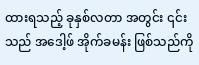ထားရသည့် ခုနှစ်လတာ အတွင်း ၎င်း သည် အဒေါ့ဖ် အိုက်ခမန်း ဖြစ်သည်ကို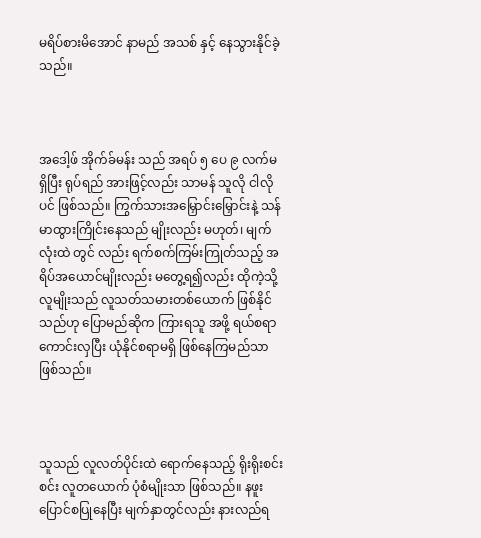မရိပ်စားမိအောင် နာမည် အသစ် နှင့် နေသွားနိုင်ခဲ့သည်။



အဒေါ့ဖ် အိုက်ခ်မန်း သည် အရပ် ၅ ပေ ၉ လက်မ ရှိပြီး ရုပ်ရည် အားဖြင့်လည်း သာမန် သူလို ငါလို ပင် ဖြစ်သည်။ ကြွက်သားအမြှောင်းမြှောင်းနဲ့ သန်မာထွားကြိုင်းနေသည် မျိုးလည်း မဟုတ်၊ မျက်လုံးထဲ တွင် လည်း ရက်စက်ကြမ်းကြုတ်သည့် အရိပ်အယောင်မျိုးလည်း မတွေ့ရ၍လည်း ထိုကဲ့သို့ လူမျိုးသည် လူသတ်သမားတစ်ယောက် ဖြစ်နိုင်သည်ဟု ပြောမည်ဆိုက ကြားရသူ အဖို့ ရယ်စရာ ကောင်းလှပြီး ယုံနိုင်စရာမရှိ ဖြစ်နေကြမည်သာ ဖြစ်သည်။



သူသည် လူလတ်ပိုင်းထဲ ရောက်နေသည့် ရိုးရိုးစင်းစင်း လူတယောက် ပုံစံမျိုးသာ ဖြစ်သည်။ နဖူးပြောင်စပြုနေပြီး မျက်နှာတွင်လည်း နားလည်ရ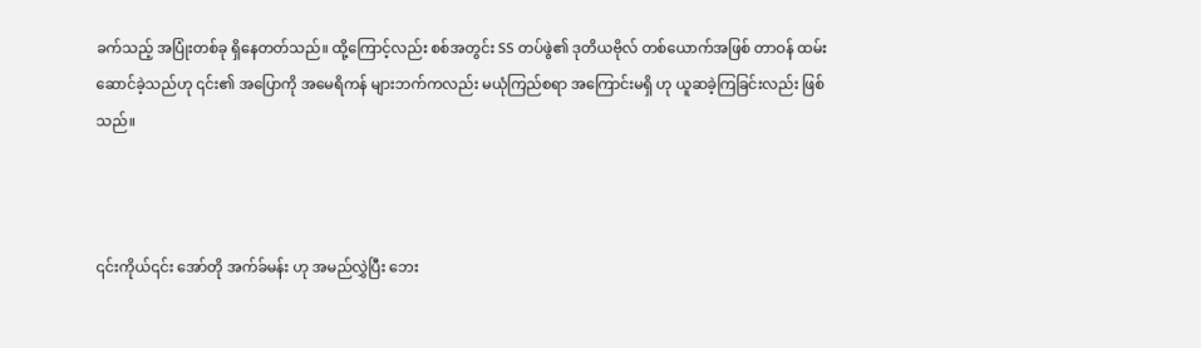ခက်သည့် အပြုံးတစ်ခု ရှိနေတတ်သည်။ ထို့ကြောင့်လည်း စစ်အတွင်း SS တပ်ဖွဲ၏ ဒုတိယဗိုလ် တစ်ယောက်အဖြစ် တာဝန် ထမ်းဆောင်ခဲ့သည်ဟု ၎င်း၏ အပြောကို အမေရိကန် များဘက်ကလည်း မယုံကြည်စရာ အကြောင်းမရှိ ဟု ယူဆခဲ့ကြခြင်းလည်း ဖြစ်သည်။



၎င်းကိုယ်၎င်း အော်တို အက်ခ်မန်း ဟု အမည်လွှဲပြီး ဘေး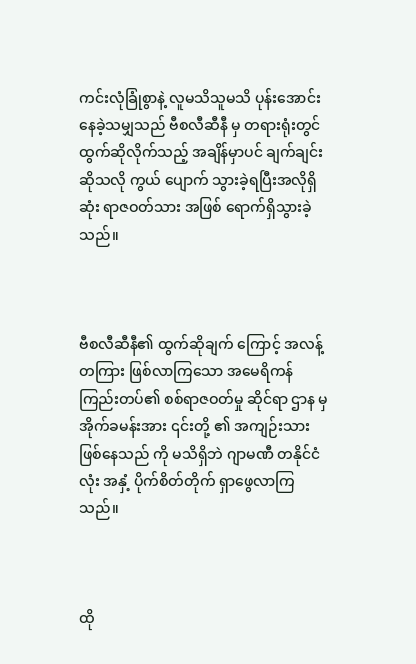ကင်းလုံခြုံစွာနဲ့ လူမသိသူမသိ ပုန်းအောင်းနေခဲ့သမျှသည် ဗီစလီဆီနီ မှ တရားရုံးတွင် ထွက်ဆိုလိုက်သည့် အချိန်မှာပင် ချက်ချင်းဆိုသလို ကွယ် ပျောက် သွားခဲ့ရပြီးအလိုရှိဆုံး ရာဇဝတ်သား အဖြစ် ရောက်ရှိသွားခဲ့သည်။



ဗီစလီဆီနီ၏ ထွက်ဆိုချက် ကြောင့် အလန့်တကြား ဖြစ်လာကြသော အမေရိကန် ကြည်းတပ်၏ စစ်ရာဇဝတ်မှု ဆိုင်ရာ ဌာန မှ အိုက်ခမန်းအား ၎င်းတို့ ၏ အကျဉ်းသား ဖြစ်နေသည် ကို မသိရှိဘဲ ဂျာမဏီ တနိုင်ငံလုံး အနှံ့ ပိုက်စိတ်တိုက် ရှာဖွေလာကြသည်။



ထို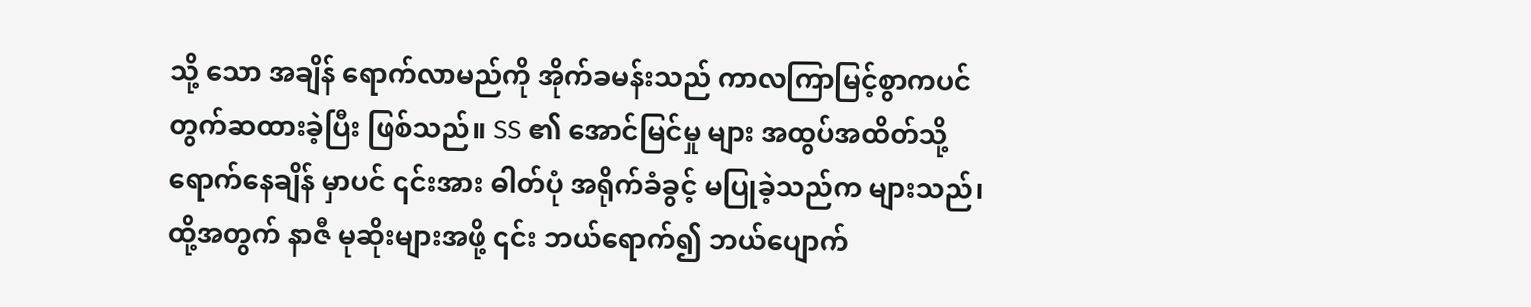သို့ သော အချိန် ရောက်လာမည်ကို အိုက်ခမန်းသည် ကာလကြာမြင့်စွာကပင် တွက်ဆထားခဲ့ပြီး ဖြစ်သည်။ SS ၏ အောင်မြင်မှု များ အထွပ်အထိတ်သို့ ရောက်နေချိန် မှာပင် ၎င်းအား ဓါတ်ပုံ အရိုက်ခံခွင့် မပြုခဲ့သည်က များသည်၊ ထို့အတွက် နာဇီ မုဆိုးများအဖို့ ၎င်း ဘယ်ရောက်၍ ဘယ်ပျောက်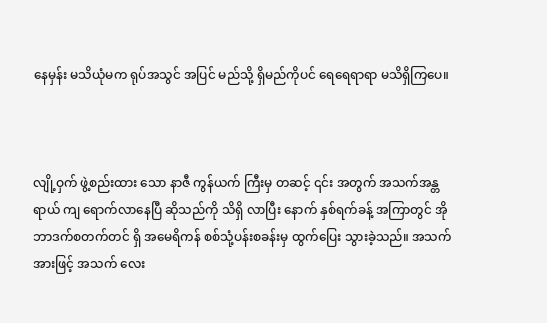နေမှန်း မသိယုံမက ရုပ်အသွင် အပြင် မည်သို့ ရှိမည်ကိုပင် ရေရေရာရာ မသိရှိကြပေ။



လျို့ဝှက် ဖွဲ့စည်းထား‌ သော နာဇီ ကွန်ယက် ကြီးမှ တဆင့် ၎င်း အတွက် အသက်အန္တရာယ် ကျ‌ ရောက်လာနေပြီ ဆိုသည်ကို သိရှိ လာပြီး နောက် နှစ်ရက်ခန့် အကြာတွင် အိုဘာဒက်စတက်တင် ရှိ အမေရိကန် စစ်သုံ့ပန်းစခန်းမှ ထွက်ပြေး သွားခဲ့သည်။ အသက်အားဖြင့် အသက် လေး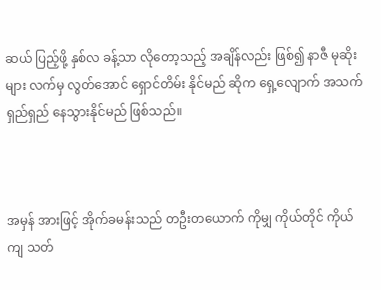ဆယ် ပြည့်ဖို့ နှစ်လ ခန့်သာ လိုတော့သည့် အချိန်လည်း ဖြစ်၍ နာဇီ မုဆိုးများ လက်မှ လွတ်အောင် ရှောင်တိမ်း နိုင်မည် ဆိုက ရှေ့လျောက် အသက်ရှည်ရှည် နေသွားနိုင်မည် ဖြစ်သည်။



အမှန် အားဖြင့် အိုက်ခမန်းသည် တဦးတယောက် ကိုမျှ ကိုယ်တိုင် ကိုယ်ကျ သတ်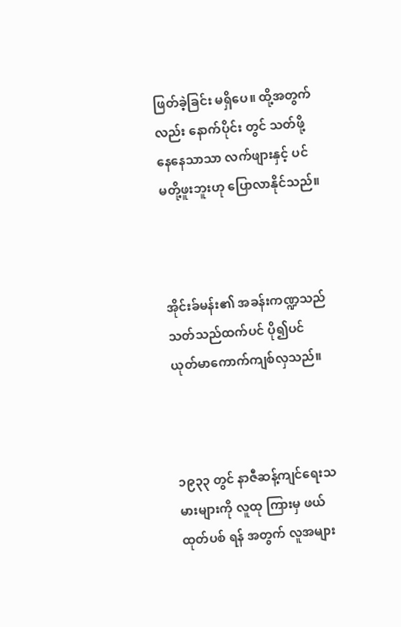ဖြတ်ခဲ့ခြင်း မရှိပေ။ ထို့အတွက်လည်း နောက်ပိုင်း တွင် သတ်ဖို့နေနေသာသာ လက်ဖျားနှင့် ပင် မတို့ဖူးဘူးဟု ပြောလာနိုင်သည်။



အိုင်းခ်မန်း၏ အခန်းကဏ္ဍသည် သတ်သည်ထက်ပင် ပို၍ပင် ယုတ်မာကောက်ကျစ်လှသည်။



၁၉၃၃ တွင် နာဇီဆန့်ကျင်ရေးသမားများကို လူထု ကြားမှ ဖယ်ထုတ်ပစ် ရန် အတွက် လူအများ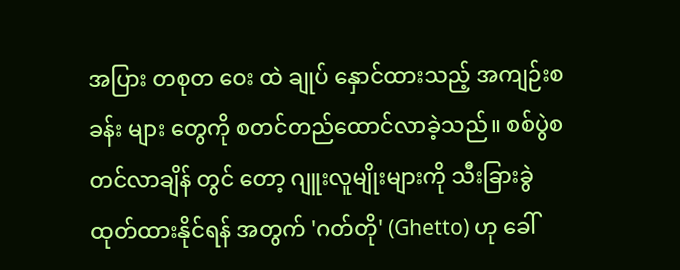အပြား တစုတ ဝေး ထဲ ချုပ် နှောင်ထားသည့် အကျဉ်းစခန်း များ တွေကို စတင်တည်ထောင်လာခဲ့သည်။ စစ်ပွဲစတင်လာချိန် တွင် တော့ ဂျူးလူမျိုးများကို သီးခြားခွဲထုတ်ထားနိုင်ရန် အတွက် 'ဂတ်တို' (Ghetto) ဟု ခေါ်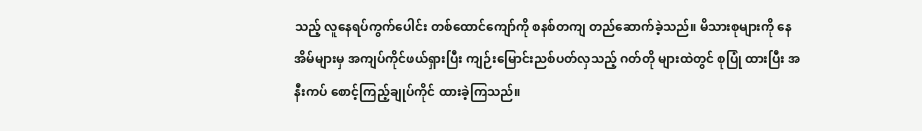သည့် လူနေရပ်ကွက်ပေါင်း တစ်ထောင်ကျော်ကို စနစ်တကျ တည်ဆောက်ခဲ့သည်။ မိသားစုများကို နေအိမ်များမှ အကျပ်ကိုင်ဖယ်ရှားပြီး ကျဉ်းမြောင်းညစ်ပတ်လှသည့် ဂတ်တို များထဲတွင် စုပြုံ ထားပြီး အနီးကပ် စောင့်ကြည့်ချုပ်ကိုင် ထားခဲ့ကြသည်။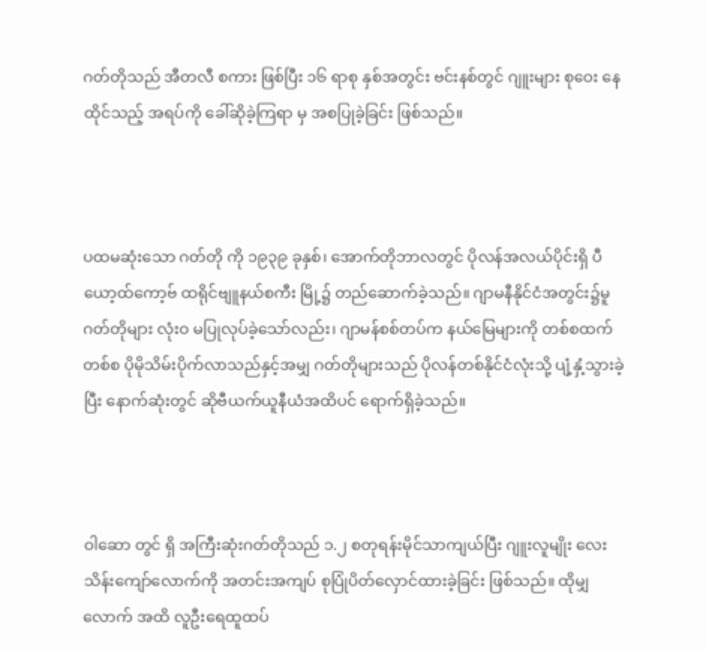ဂတ်တိုသည် အီတလီ စကား ဖြစ်ပြီး ၁၆ ရာစု နှစ်အတွင်း ဗင်းနစ်တွင် ဂျူးများ စုဝေး နေထိုင်သည့် အရပ်ကို ခေါ်ဆိုခဲ့ကြရာ မှ အစပြုခဲ့ခြင်း ဖြစ်သည်။



ပထမဆုံးသော ဂတ်တို ကို ၁၉၃၉ ခုနှစ်၊ အောက်တိုဘာလတွင် ပိုလန်အလယ်ပိုင်းရှိ ပီယော့ထ်ကော့ဗ် ထရိုင်ဗျူနယ်စကီး မြို့၌ တည်ဆောက်ခဲ့သည်။ ဂျာမနီနိုင်ငံအတွင်း၌မူ ဂတ်တိုများ လုံးဝ မပြုလုပ်ခဲ့သော်လည်း၊ ဂျာမန်စစ်တပ်က နယ်မြေများကို တစ်စထက်တစ်စ ပိုမိုသိမ်းပိုက်လာသည်နှင့်အမျှ ဂတ်တိုများသည် ပိုလန်တစ်နိုင်ငံလုံးသို့ ပျံ့နှံ့သွားခဲ့ပြီး နောက်ဆုံးတွင် ဆိုဗီယက်ယူနီယံအထိပင် ရောက်ရှိခဲ့သည်။



ဝါဆော တွင် ရှိ အကြီးဆုံးဂတ်တိုသည် ၁.၂ စတုရန်းမိုင်သာကျယ်ပြီး ဂျူးလူမျိုး လေးသိန်းကျော်လောက်ကို အတင်းအကျပ် စုပြုံပိတ်လှောင်ထားခဲ့ခြင်း ဖြစ်သည်။ ထိုမျှ လောက် အထိ လူဦးရေထူထပ်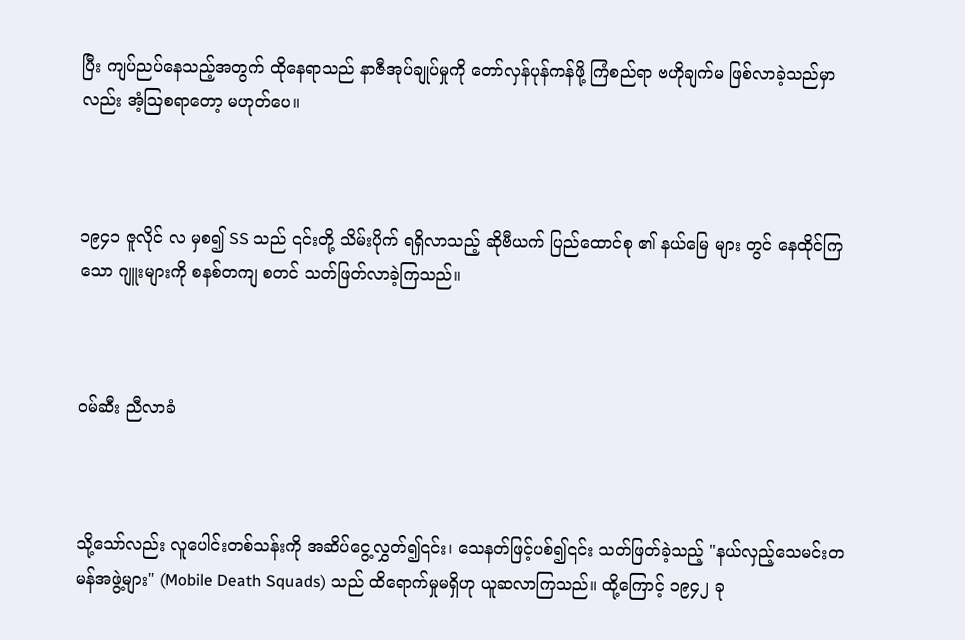ပြီး ကျပ်ညပ်နေသည့်အတွက် ထိုနေရာသည် နာဇီအုပ်ချုပ်မှုကို တော်လှန်ပုန်ကန်ဖို့ ကြံစည်ရာ ဗဟိုချက်မ ဖြစ်လာခဲ့သည်မှာလည်း အံ့ဩစရာတော့ မဟုတ်ပေ။



၁၉၄၁ ဇူလိုင် လ မှစ၍ SS သည် ၎င်းတို့ သိမ်းပိုက် ရရှိလာသည့် ဆိုဗီယက် ပြည်ထောင်စု ၏ နယ်မြေ များ တွင် နေထိုင်ကြသော ဂျူးများကို စနစ်တကျ စတင် သတ်ဖြတ်လာခဲ့ကြသည်။



ဝမ်ဆီး ညီလာခံ



သို့သော်လည်း လူပေါင်းတစ်သန်းကို အဆိပ်ငွေ့လွှတ်၍၎င်း၊ သေနတ်ဖြင့်ပစ်၍၎င်း သတ်ဖြတ်ခဲ့သည့် "နယ်လှည့်သေမင်းတမန်အဖွဲ့များ" (Mobile Death Squads) သည် ထိရောက်မှုမရှိဟု ယူဆလာကြသည်။ ထို့ကြောင့် ၁၉၄၂ ခု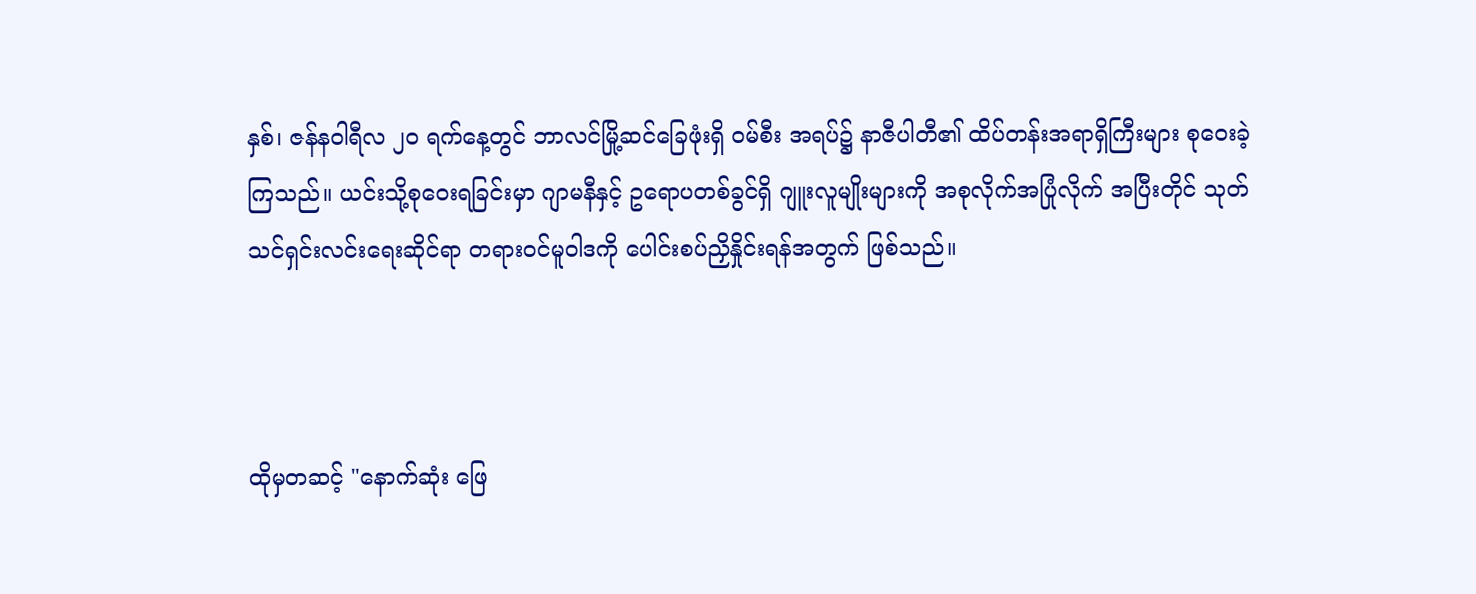နှစ်၊ ဇန်နဝါရီလ ၂၀ ရက်နေ့တွင် ဘာလင်မြို့ဆင်ခြေဖုံးရှိ ဝမ်စီး အရပ်၌ နာဇီပါတီ၏ ထိပ်တန်းအရာရှိကြီးများ စုဝေးခဲ့ကြသည်။ ယင်းသို့စုဝေးရခြင်းမှာ ဂျာမနီနှင့် ဥရောပတစ်ခွင်ရှိ ဂျူးလူမျိုးများကို အစုလိုက်အပြုံလိုက် အပြီးတိုင် သုတ်သင်ရှင်းလင်းရေးဆိုင်ရာ တရားဝင်မူဝါဒကို ပေါင်းစပ်ညှိနှိုင်းရန်အတွက် ဖြစ်သည်။



ထိုမှတဆင့် "နောက်ဆုံး ဖြေ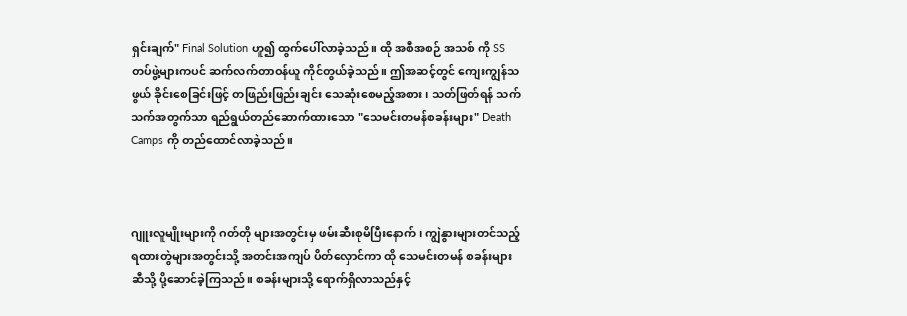ရှင်းချက်" Final Solution ဟူ၍ ထွက်ပေါ်လာခဲ့သည်။ ထို အစီအစဉ် အသစ် ကို SS တပ်ဖွဲ့များကပင် ဆက်လက်တာဝန်ယူ ကိုင်တွယ်ခဲ့သည်။ ဤအဆင့်တွင် ကျေးကျွန်သဖွယ် ခိုင်းစေခြင်းဖြင့် တဖြည်းဖြည်းချင်း သေဆုံးစေမည့်အစား၊ သတ်ဖြတ်ရန် သက်သက်အတွက်သာ ရည်ရွယ်တည်ဆောက်ထားသော "သေမင်းတမန်စခန်းများ" Death Camps ကို တည်ထောင်လာခဲ့သည်။



ဂျူးလူမျိုးများကို ဂတ်တို များအတွင်းမှ ဖမ်းဆီးစုမိပြီးနောက်၊ ကျွဲနွားများတင်သည့် ရထားတွဲများအတွင်းသို့ အတင်းအကျပ် ပိတ်လှောင်ကာ ထို သေမင်းတမန် စခန်းများဆီသို့ ပို့ဆောင်ခဲ့ကြသည်။ စခန်းများသို့ ရောက်ရှိလာသည်နှင့်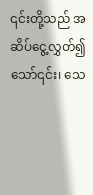၎င်းတို့သည် အဆိပ်ငွေ့လွှတ်၍သော်၎င်း၊ သေ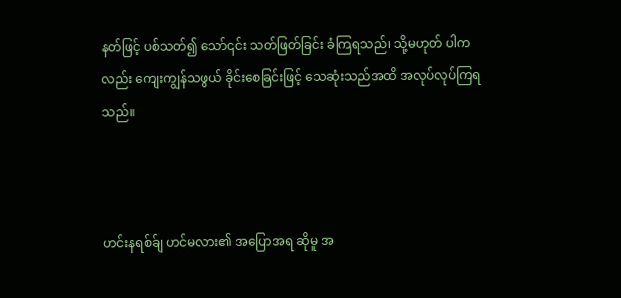နတ်ဖြင့် ပစ်သတ်၍ သော်၎င်း သတ်ဖြတ်ခြင်း ခံကြရသည်၊ သို့မဟုတ် ပါကလည်း ကျေးကျွန်သဖွယ် ခိုင်းစေခြင်းဖြင့် သေဆုံးသည်အထိ အလုပ်လုပ်ကြရသည်။



ဟင်းနရစ်ခ်ျ ဟင်မလား၏ အပြောအရ ဆိုမူ အ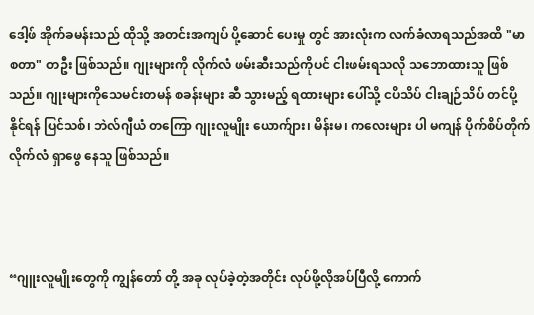ဒေါ့ဖ် အိုက်ခမန်းသည် ထိုသို့ အတင်းအကျပ် ပို့ဆောင် ‌ပေးမှု တွင် အားလုံးက လက်ခံလာရသည်အထိ "မာစတာ" တဦး ဖြစ်သည်။ ဂျုးများကို လိုက်လံ ဖမ်းဆီးသည်ကိုပင် ငါးဖမ်းရသလို သဘောထားသူ ဖြစ်သည်။ ဂျုးများကိုသေမင်းတမန် စခန်းများ ဆီ သွားမည့် ရထားများ ပေါ်သို့ ငပိသိပ် ငါးချဉ်သိပ် တင်ပို့ နိုင်ရန် ပြင်သစ်၊ ဘဲလ်ဂျီယံ တကြော ဂျုးလူမျိုး ယောက်ျား၊ မိန်းမ၊ ကလေးများ ပါ မကျန် ပိုက်စိပ်တိုက် လိုက်လံ ရှာဖွေ နေသူ ဖြစ်သည်။



“ဂျူးလူမျိုးတွေကို ကျွန်တော် တို့ အခု လုပ်ခဲ့တဲ့အတိုင်း လုပ်ဖို့လိုအပ်ပြီလို့ ကောက်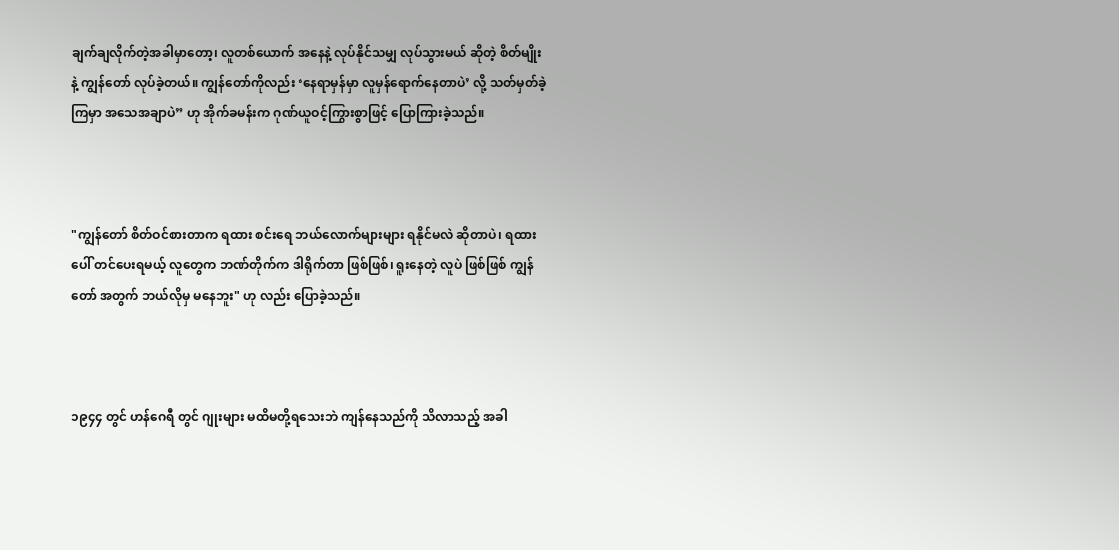ချက်ချလိုက်တဲ့အခါမှာတော့၊ လူတစ်ယောက် အနေနဲ့ လုပ်နိုင်သမျှ လုပ်သွားမယ် ဆိုတဲ့ စိတ်မျိုးနဲ့ ကျွန်တော် လုပ်ခဲ့တယ်။ ကျွန်တော်ကိုလည်း ‘နေရာမှန်မှာ လူမှန်ရောက်နေတာပဲ’ လို့ သတ်မှတ်ခဲ့ကြမှာ အသေအချာပဲ” ဟု အိုက်ခမန်းက ဂုဏ်ယူဝင့်ကြွားစွာဖြင့် ပြောကြားခဲ့သည်။



"ကျွန်တော် စိတ်ဝင်စားတာက ရထား စင်းရေ ဘယ်လောက်များများ ရနိုင်မလဲ ဆိုတာပဲ၊ ရထားပေါ် တင်ပေးရမယ့် လူတွေက ဘဏ်တိုက်က ဒါရိုက်တာ ဖြစ်ဖြစ်၊ ရူးနေတဲ့ လူပဲ ဖြစ်ဖြစ် ကျွန်တော် အတွက် ဘယ်လိုမှ မနေဘူး" ဟု လည်း ပြောခဲ့သည်။



၁၉၄၄ တွင် ဟန်ဂေရီ တွင် ဂျုးများ မထိမတို့ရသေးဘဲ ကျန်နေသည်ကို သိလာသည့် အခါ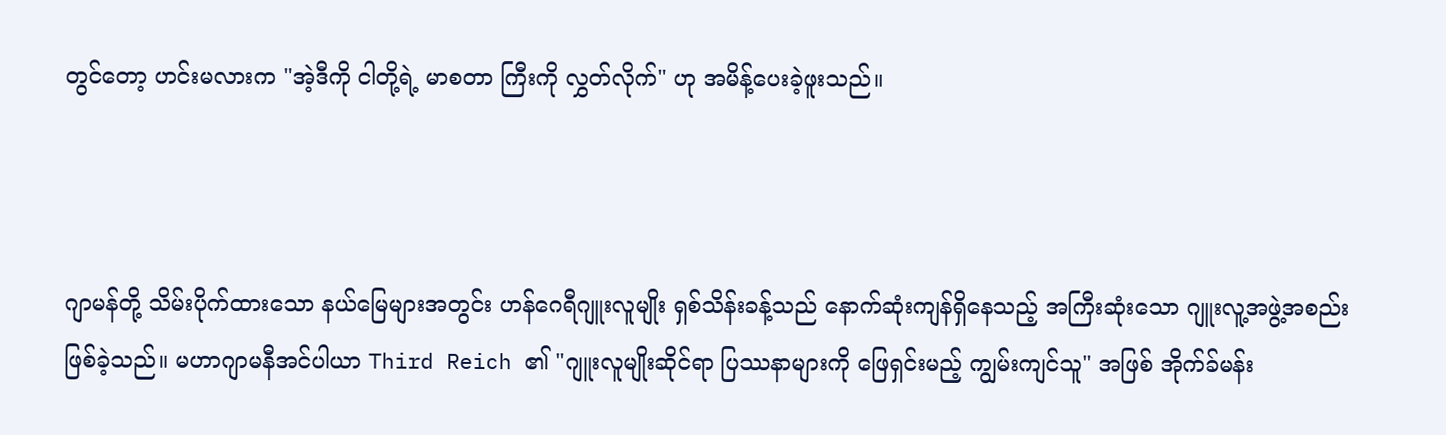တွင်တော့ ဟင်းမလားက "အဲ့ဒီကို ငါတို့ရဲ့ မာစတာ ကြီးကို လွှတ်လိုက်" ဟု အမိန့်ပေးခဲ့ဖူးသည်။



ဂျာမန်တို့ သိမ်းပိုက်ထားသော နယ်မြေများအတွင်း ဟန်ဂေရီဂျူးလူမျိုး ရှစ်သိန်းခန့်သည် နောက်ဆုံးကျန်ရှိနေသည့် အကြီးဆုံးသော ဂျူးလူ့အဖွဲ့အစည်း ဖြစ်ခဲ့သည်။ မဟာဂျာမနီအင်ပါယာ Third Reich ၏ "ဂျူးလူမျိုးဆိုင်ရာ ပြဿနာများကို ဖြေရှင်းမည့် ကျွမ်းကျင်သူ" အဖြစ် အိုက်ခ်မန်း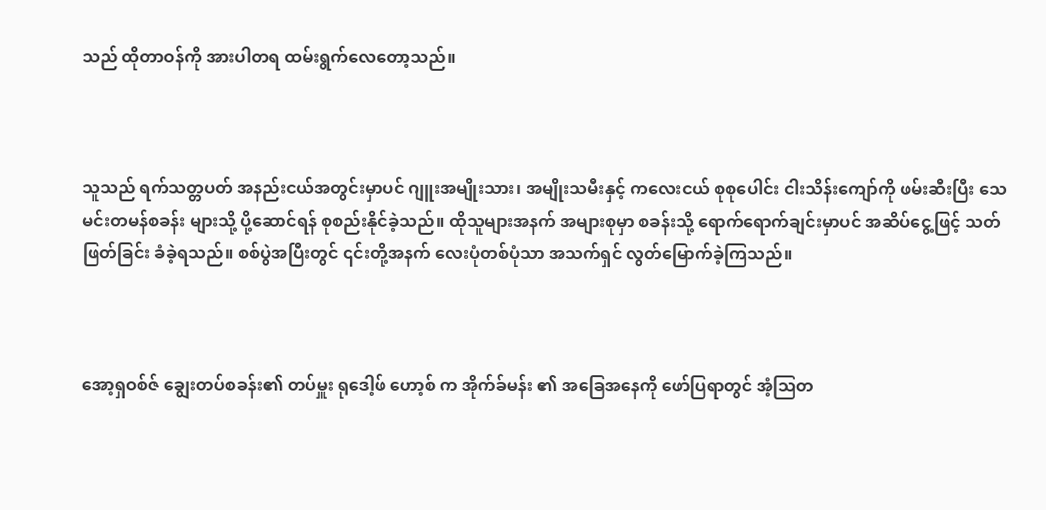သည် ထိုတာဝန်ကို အားပါတရ ထမ်းရွက်လေတော့သည်။



သူသည် ရက်သတ္တပတ် အနည်းငယ်အတွင်းမှာပင် ဂျူးအမျိုးသား၊ အမျိုးသမီးနှင့် ကလေးငယ် စုစုပေါင်း ငါးသိန်းကျော်ကို ဖမ်းဆီးပြီး သေမင်းတမန်စခန်း များသို့ ပို့ဆောင်ရန် စုစည်းနိုင်ခဲ့သည်။ ထိုသူများအနက် အများစုမှာ စခန်းသို့ ရောက်ရောက်ချင်းမှာပင် အဆိပ်ငွေ့ဖြင့် သတ်ဖြတ်ခြင်း ခံခဲ့ရသည်။ စစ်ပွဲအပြီးတွင် ၎င်းတို့အနက် လေးပုံတစ်ပုံသာ အသက်ရှင် လွတ်မြောက်ခဲ့ကြသည်။



အော့ရှဝစ်ဇ် ချွေးတပ်စခန်း၏ တပ်မှူး ရုဒေါ့ဖ် ဟော့စ် က အိုက်ခ်မန်း ၏ အခြေအနေကို ဖော်ပြရာတွင် အံ့ဩတ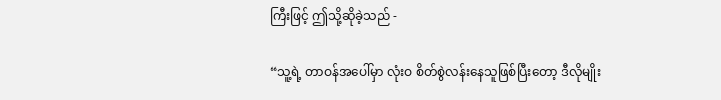ကြီးဖြင့် ဤသို့ဆိုခဲ့သည် -

“သူ့ရဲ့ တာဝန်အပေါ်မှာ လုံးဝ စိတ်စွဲလန်းနေသူဖြစ်ပြီးတော့ ဒီလိုမျိုး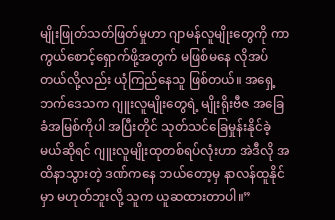မျိုးဖြုတ်သတ်ဖြတ်မှုဟာ ဂျာမန်လူမျိုးတွေကို ကာကွယ်စောင့်ရှောက်ဖို့အတွက် မဖြစ်မနေ လိုအပ်တယ်လို့လည်း ယုံကြည်နေသူ ဖြစ်တယ်။ အရှေ့ဘက်ဒေသက ဂျူးလူမျိုးတွေရဲ့ မျိုးရိုးဗီဇ အခြေခံအမြစ်ကိုပါ အပြီးတိုင် သုတ်သင်ခြေမှုန်းနိုင်ခဲ့မယ်ဆိုရင် ဂျူးလူမျိုးထုတစ်ရပ်လုံးဟာ အဲဒီလို အထိနာသွားတဲ့ ဒဏ်ကနေ ဘယ်တော့မှ နာလန်ထူနိုင်မှာ မဟုတ်ဘူးလို့ သူက ယူဆထားတာပါ။”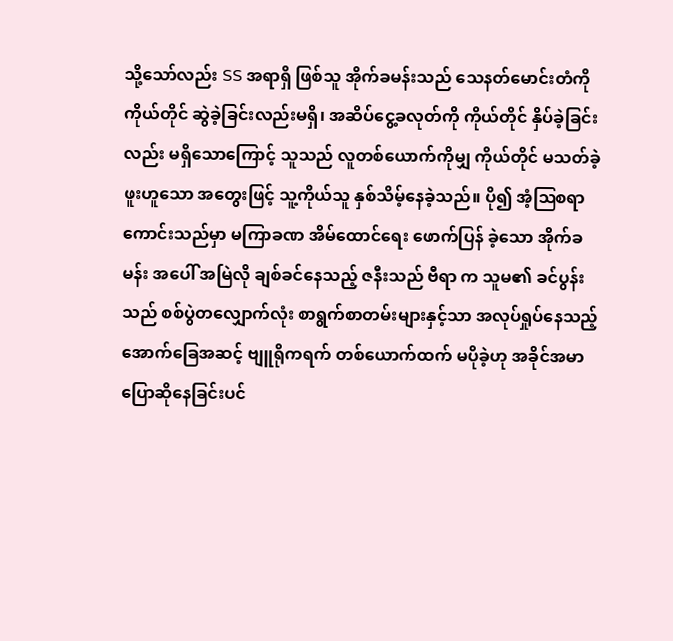သို့သော်လည်း SS အရာရှိ ဖြစ်သူ အိုက်ခမန်းသည် သေနတ်မောင်းတံကို ကိုယ်တိုင် ဆွဲခဲ့ခြင်းလည်းမရှိ၊ အဆိပ်ငွေ့ခလုတ်ကို ကိုယ်တိုင် နှိပ်ခဲ့ခြင်းလည်း မရှိသောကြောင့် သူသည် လူတစ်ယောက်ကိုမျှ ကိုယ်တိုင် မသတ်ခဲ့ဖူးဟူသော အတွေးဖြင့် သူ့ကိုယ်သူ နှစ်သိမ့်နေခဲ့သည်။ ပို၍ အံ့ဩစရာကောင်းသည်မှာ မကြာခဏ အိမ်ထောင်ရေး ဖောက်ပြန် ခဲ့သော အိုက်ခမန်း အပေါ် အမြဲလို ချစ်ခင်နေသည့် ဇနီးသည် ဗီရာ က သူမ၏ ခင်ပွန်းသည် စစ်ပွဲတလျှောက်လုံး စာရွက်စာတမ်းများနှင့်သာ အလုပ်ရှုပ်နေသည့် အောက်ခြေအဆင့် ဗျူရိုကရက် တစ်ယောက်ထက် မပိုခဲ့ဟု အခိုင်အမာ ပြောဆိုနေခြင်းပင်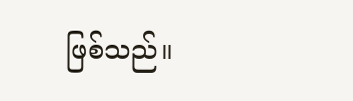ဖြစ်သည်။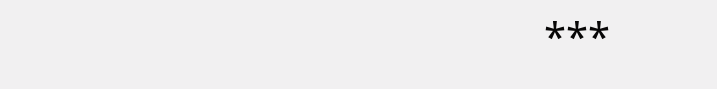***